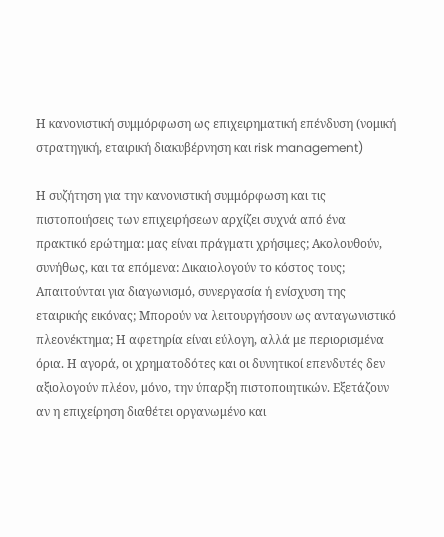Η κανονιστική συμμόρφωση ως επιχειρηματική επένδυση (νομική στρατηγική, εταιρική διακυβέρνηση και risk management)

Η συζήτηση για την κανονιστική συμμόρφωση και τις πιστοποιήσεις των επιχειρήσεων αρχίζει συχνά από ένα πρακτικό ερώτημα: μας είναι πράγματι χρήσιμες; Ακολουθούν, συνήθως, και τα επόμενα: Δικαιολογούν το κόστος τους; Απαιτούνται για διαγωνισμό, συνεργασία ή ενίσχυση της εταιρικής εικόνας; Μπορούν να λειτουργήσουν ως ανταγωνιστικό πλεονέκτημα; Η αφετηρία είναι εύλογη, αλλά με περιορισμένα όρια. Η αγορά, οι χρηματοδότες και οι δυνητικοί επενδυτές δεν αξιολογούν πλέον, μόνο, την ύπαρξη πιστοποιητικών. Εξετάζουν αν η επιχείρηση διαθέτει οργανωμένο και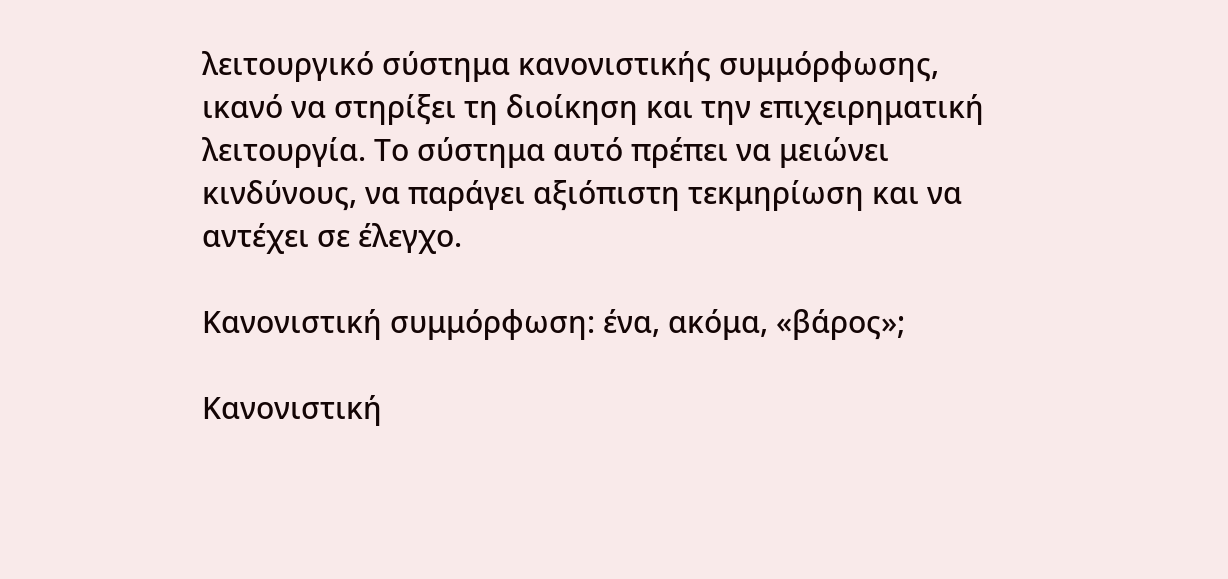λειτουργικό σύστημα κανονιστικής συμμόρφωσης, ικανό να στηρίξει τη διοίκηση και την επιχειρηματική λειτουργία. Το σύστημα αυτό πρέπει να μειώνει κινδύνους, να παράγει αξιόπιστη τεκμηρίωση και να αντέχει σε έλεγχο.

Κανονιστική συμμόρφωση: ένα, ακόμα, «βάρος»;

Κανονιστική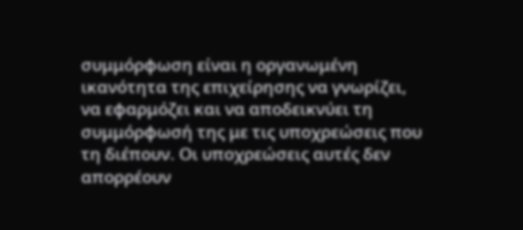συμμόρφωση είναι η οργανωμένη ικανότητα της επιχείρησης να γνωρίζει, να εφαρμόζει και να αποδεικνύει τη συμμόρφωσή της με τις υποχρεώσεις που τη διέπουν. Οι υποχρεώσεις αυτές δεν απορρέουν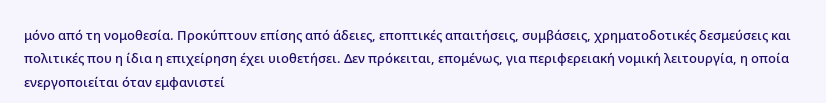μόνο από τη νομοθεσία. Προκύπτουν επίσης από άδειες, εποπτικές απαιτήσεις, συμβάσεις, χρηματοδοτικές δεσμεύσεις και πολιτικές που η ίδια η επιχείρηση έχει υιοθετήσει. Δεν πρόκειται, επομένως, για περιφερειακή νομική λειτουργία, η οποία ενεργοποιείται όταν εμφανιστεί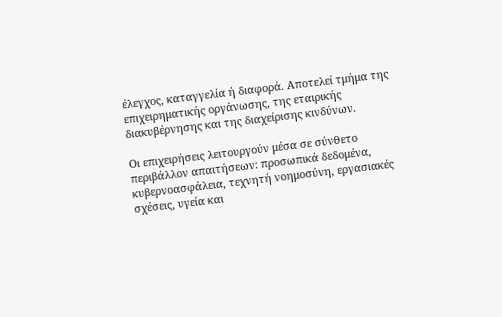έλεγχος, καταγγελία ή διαφορά. Αποτελεί τμήμα της επιχειρηματικής οργάνωσης, της εταιρικής διακυβέρνησης και της διαχείρισης κινδύνων.

Οι επιχειρήσεις λειτουργούν μέσα σε σύνθετο περιβάλλον απαιτήσεων: προσωπικά δεδομένα, κυβερνοασφάλεια, τεχνητή νοημοσύνη, εργασιακές σχέσεις, υγεία και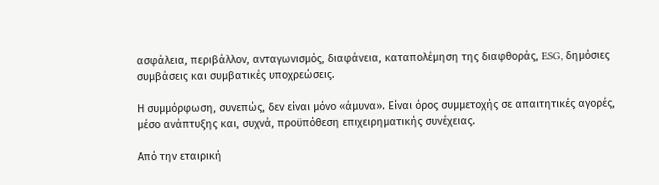ασφάλεια, περιβάλλον, ανταγωνισμός, διαφάνεια, καταπολέμηση της διαφθοράς, ESG, δημόσιες συμβάσεις και συμβατικές υποχρεώσεις.

Η συμμόρφωση, συνεπώς, δεν είναι μόνο «άμυνα». Είναι όρος συμμετοχής σε απαιτητικές αγορές, μέσο ανάπτυξης και, συχνά, προϋπόθεση επιχειρηματικής συνέχειας.

Από την εταιρική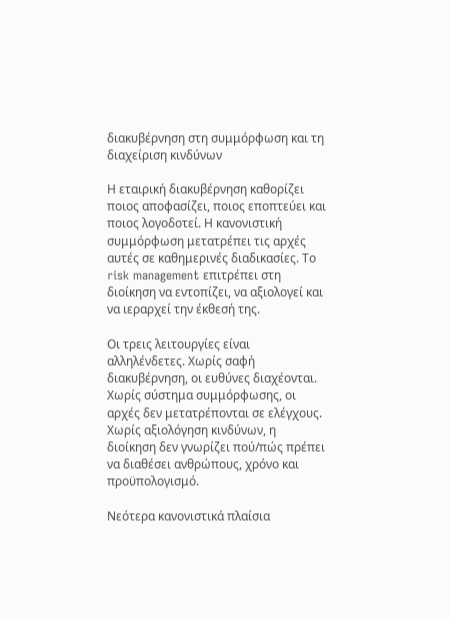διακυβέρνηση στη συμμόρφωση και τη διαχείριση κινδύνων

Η εταιρική διακυβέρνηση καθορίζει ποιος αποφασίζει, ποιος εποπτεύει και ποιος λογοδοτεί. Η κανονιστική συμμόρφωση μετατρέπει τις αρχές αυτές σε καθημερινές διαδικασίες. Το risk management επιτρέπει στη διοίκηση να εντοπίζει, να αξιολογεί και να ιεραρχεί την έκθεσή της.

Οι τρεις λειτουργίες είναι αλληλένδετες. Χωρίς σαφή διακυβέρνηση, οι ευθύνες διαχέονται. Χωρίς σύστημα συμμόρφωσης, οι αρχές δεν μετατρέπονται σε ελέγχους. Χωρίς αξιολόγηση κινδύνων, η διοίκηση δεν γνωρίζει πού/πώς πρέπει να διαθέσει ανθρώπους, χρόνο και προϋπολογισμό.

Νεότερα κανονιστικά πλαίσια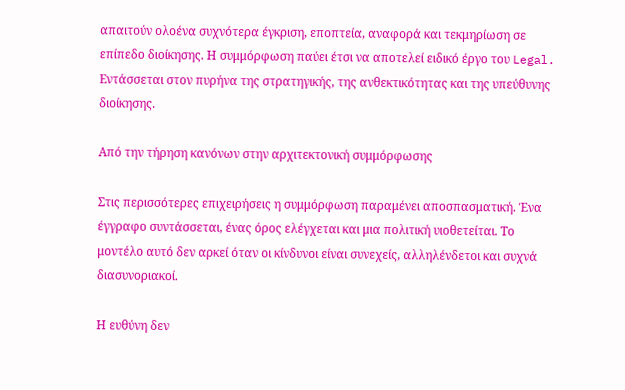απαιτούν ολοένα συχνότερα έγκριση, εποπτεία, αναφορά και τεκμηρίωση σε επίπεδο διοίκησης. Η συμμόρφωση παύει έτσι να αποτελεί ειδικό έργο του Legal. Εντάσσεται στον πυρήνα της στρατηγικής, της ανθεκτικότητας και της υπεύθυνης διοίκησης.

Από την τήρηση κανόνων στην αρχιτεκτονική συμμόρφωσης

Στις περισσότερες επιχειρήσεις η συμμόρφωση παραμένει αποσπασματική. Ένα έγγραφο συντάσσεται, ένας όρος ελέγχεται και μια πολιτική υιοθετείται. Το μοντέλο αυτό δεν αρκεί όταν οι κίνδυνοι είναι συνεχείς, αλληλένδετοι και συχνά διασυνοριακοί.

Η ευθύνη δεν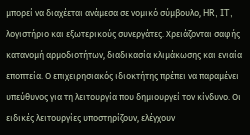μπορεί να διαχέεται ανάμεσα σε νομικό σύμβουλο, HR, IT, λογιστήριο και εξωτερικούς συνεργάτες. Χρειάζονται σαφής κατανομή αρμοδιοτήτων, διαδικασία κλιμάκωσης και ενιαία εποπτεία. Ο επιχειρησιακός ιδιοκτήτης πρέπει να παραμένει υπεύθυνος για τη λειτουργία που δημιουργεί τον κίνδυνο. Οι ειδικές λειτουργίες υποστηρίζουν, ελέγχουν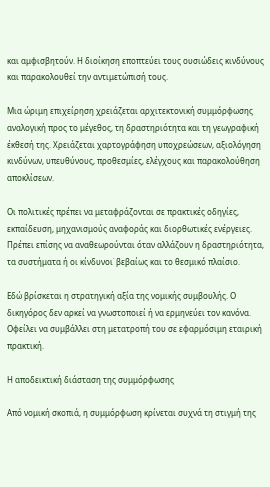και αμφισβητούν. Η διοίκηση εποπτεύει τους ουσιώδεις κινδύνους και παρακολουθεί την αντιμετώπισή τους.

Μια ώριμη επιχείρηση χρειάζεται αρχιτεκτονική συμμόρφωσης αναλογική προς το μέγεθος, τη δραστηριότητα και τη γεωγραφική έκθεσή της. Χρειάζεται χαρτογράφηση υποχρεώσεων, αξιολόγηση κινδύνων, υπευθύνους, προθεσμίες, ελέγχους και παρακολούθηση αποκλίσεων.

Οι πολιτικές πρέπει να μεταφράζονται σε πρακτικές οδηγίες, εκπαίδευση, μηχανισμούς αναφοράς και διορθωτικές ενέργειες. Πρέπει επίσης να αναθεωρούνται όταν αλλάζουν η δραστηριότητα, τα συστήματα ή οι κίνδυνοι˙ βεβαίως και το θεσμικό πλαίσιο.

Εδώ βρίσκεται η στρατηγική αξία της νομικής συμβουλής. Ο δικηγόρος δεν αρκεί να γνωστοποιεί ή να ερμηνεύει τον κανόνα. Οφείλει να συμβάλλει στη μετατροπή του σε εφαρμόσιμη εταιρική πρακτική.

Η αποδεικτική διάσταση της συμμόρφωσης

Από νομική σκοπιά, η συμμόρφωση κρίνεται συχνά τη στιγμή της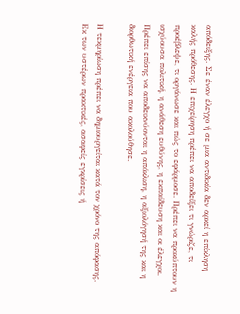απόδειξης. Σε έναν έλεγχο ή σε μια αντιδικία δεν αρκεί η επίκληση καλής πρόθεσης. Η επιχείρηση πρέπει να αποδείξει τι γνώριζε, τι προέβλεψε, τι οργάνωσε και πώς το εφάρμοσε. Πρέπει να προκύπτουν η ισχύουσα πολιτική, η ανάθεση ευθύνης, η εκπαίδευση και οι έλεγχοι. Πρέπει επίσης να αποδεικνύονται η απόκλιση, η αξιολόγησή της και η διορθωτική ενέργεια που ακολούθησε.

Η τεκμηρίωση πρέπει να δημιουργείται κατά τον χρόνο της απόφασης. Εκ των υστέρων πρακτικές, ασαφείς εγκρίσεις ή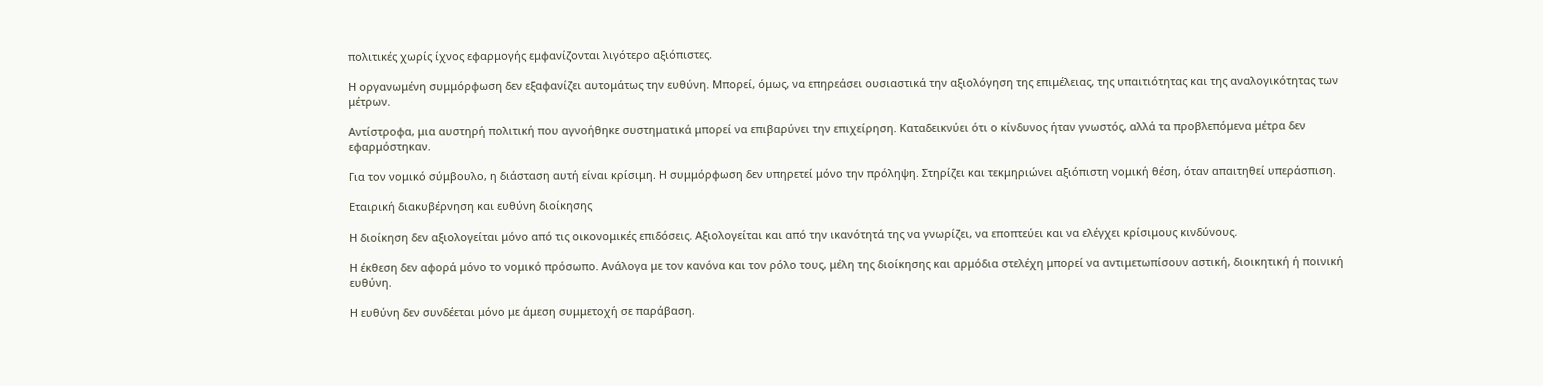πολιτικές χωρίς ίχνος εφαρμογής εμφανίζονται λιγότερο αξιόπιστες.

Η οργανωμένη συμμόρφωση δεν εξαφανίζει αυτομάτως την ευθύνη. Μπορεί, όμως, να επηρεάσει ουσιαστικά την αξιολόγηση της επιμέλειας, της υπαιτιότητας και της αναλογικότητας των μέτρων.

Αντίστροφα, μια αυστηρή πολιτική που αγνοήθηκε συστηματικά μπορεί να επιβαρύνει την επιχείρηση. Καταδεικνύει ότι ο κίνδυνος ήταν γνωστός, αλλά τα προβλεπόμενα μέτρα δεν εφαρμόστηκαν.

Για τον νομικό σύμβουλο, η διάσταση αυτή είναι κρίσιμη. Η συμμόρφωση δεν υπηρετεί μόνο την πρόληψη. Στηρίζει και τεκμηριώνει αξιόπιστη νομική θέση, όταν απαιτηθεί υπεράσπιση.

Εταιρική διακυβέρνηση και ευθύνη διοίκησης

Η διοίκηση δεν αξιολογείται μόνο από τις οικονομικές επιδόσεις. Αξιολογείται και από την ικανότητά της να γνωρίζει, να εποπτεύει και να ελέγχει κρίσιμους κινδύνους.

Η έκθεση δεν αφορά μόνο το νομικό πρόσωπο. Ανάλογα με τον κανόνα και τον ρόλο τους, μέλη της διοίκησης και αρμόδια στελέχη μπορεί να αντιμετωπίσουν αστική, διοικητική ή ποινική ευθύνη.

Η ευθύνη δεν συνδέεται μόνο με άμεση συμμετοχή σε παράβαση.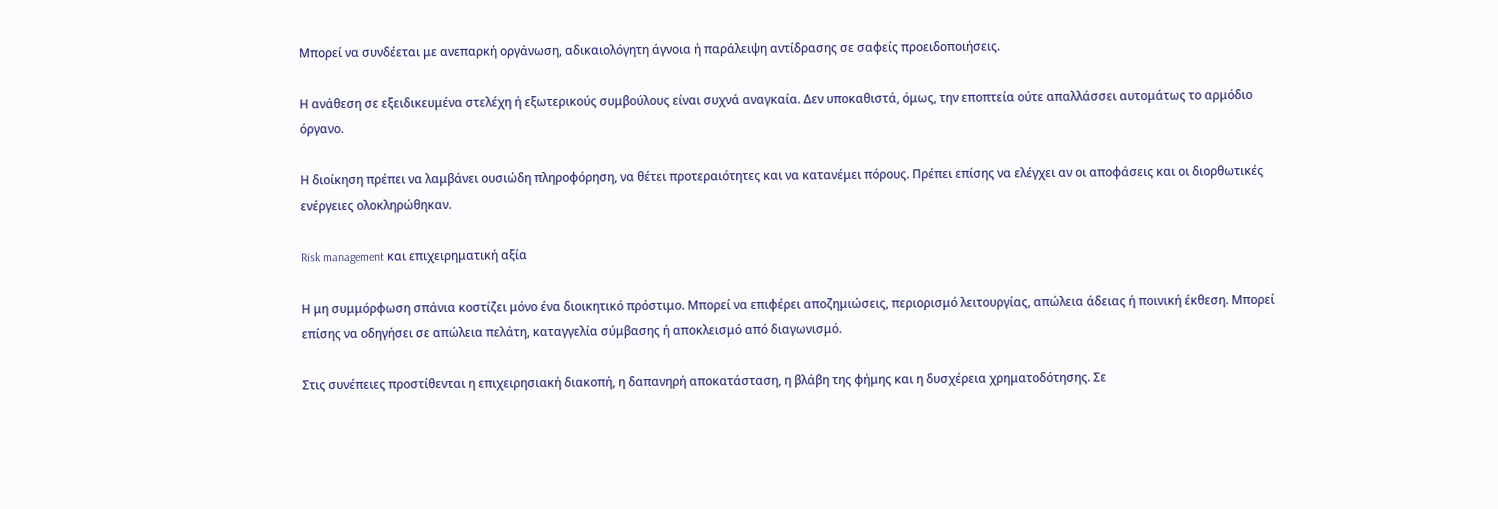Μπορεί να συνδέεται με ανεπαρκή οργάνωση, αδικαιολόγητη άγνοια ή παράλειψη αντίδρασης σε σαφείς προειδοποιήσεις.

Η ανάθεση σε εξειδικευμένα στελέχη ή εξωτερικούς συμβούλους είναι συχνά αναγκαία. Δεν υποκαθιστά, όμως, την εποπτεία ούτε απαλλάσσει αυτομάτως το αρμόδιο όργανο.

Η διοίκηση πρέπει να λαμβάνει ουσιώδη πληροφόρηση, να θέτει προτεραιότητες και να κατανέμει πόρους. Πρέπει επίσης να ελέγχει αν οι αποφάσεις και οι διορθωτικές ενέργειες ολοκληρώθηκαν.

Risk management και επιχειρηματική αξία

Η μη συμμόρφωση σπάνια κοστίζει μόνο ένα διοικητικό πρόστιμο. Μπορεί να επιφέρει αποζημιώσεις, περιορισμό λειτουργίας, απώλεια άδειας ή ποινική έκθεση. Μπορεί επίσης να οδηγήσει σε απώλεια πελάτη, καταγγελία σύμβασης ή αποκλεισμό από διαγωνισμό.

Στις συνέπειες προστίθενται η επιχειρησιακή διακοπή, η δαπανηρή αποκατάσταση, η βλάβη της φήμης και η δυσχέρεια χρηματοδότησης. Σε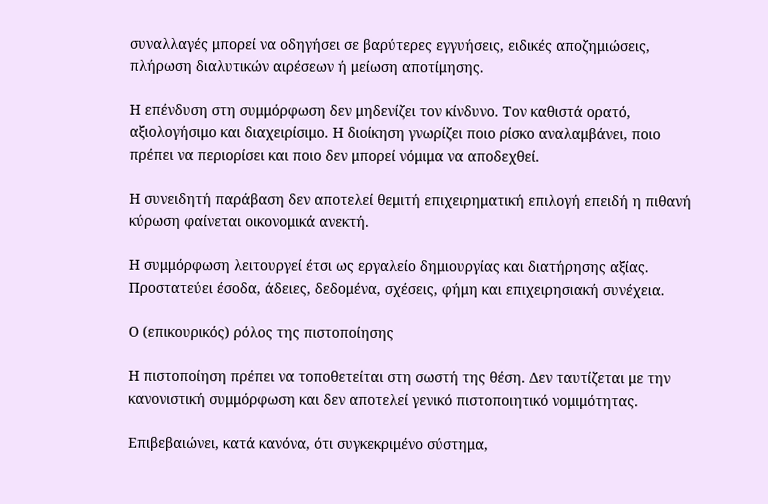συναλλαγές μπορεί να οδηγήσει σε βαρύτερες εγγυήσεις, ειδικές αποζημιώσεις, πλήρωση διαλυτικών αιρέσεων ή μείωση αποτίμησης.

Η επένδυση στη συμμόρφωση δεν μηδενίζει τον κίνδυνο. Τον καθιστά ορατό, αξιολογήσιμο και διαχειρίσιμο. Η διοίκηση γνωρίζει ποιο ρίσκο αναλαμβάνει, ποιο πρέπει να περιορίσει και ποιο δεν μπορεί νόμιμα να αποδεχθεί.

Η συνειδητή παράβαση δεν αποτελεί θεμιτή επιχειρηματική επιλογή επειδή η πιθανή κύρωση φαίνεται οικονομικά ανεκτή.

Η συμμόρφωση λειτουργεί έτσι ως εργαλείο δημιουργίας και διατήρησης αξίας. Προστατεύει έσοδα, άδειες, δεδομένα, σχέσεις, φήμη και επιχειρησιακή συνέχεια.

Ο (επικουρικός) ρόλος της πιστοποίησης

Η πιστοποίηση πρέπει να τοποθετείται στη σωστή της θέση. Δεν ταυτίζεται με την κανονιστική συμμόρφωση και δεν αποτελεί γενικό πιστοποιητικό νομιμότητας.

Επιβεβαιώνει, κατά κανόνα, ότι συγκεκριμένο σύστημα,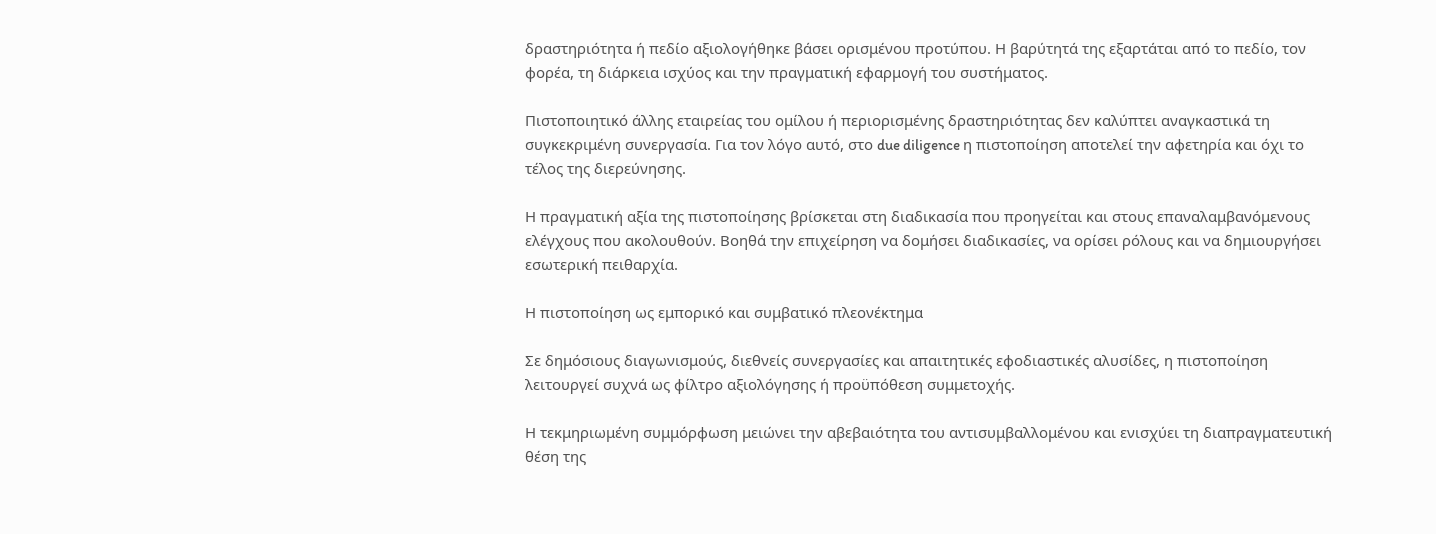δραστηριότητα ή πεδίο αξιολογήθηκε βάσει ορισμένου προτύπου. Η βαρύτητά της εξαρτάται από το πεδίο, τον φορέα, τη διάρκεια ισχύος και την πραγματική εφαρμογή του συστήματος.

Πιστοποιητικό άλλης εταιρείας του ομίλου ή περιορισμένης δραστηριότητας δεν καλύπτει αναγκαστικά τη συγκεκριμένη συνεργασία. Για τον λόγο αυτό, στο due diligence η πιστοποίηση αποτελεί την αφετηρία και όχι το τέλος της διερεύνησης.

Η πραγματική αξία της πιστοποίησης βρίσκεται στη διαδικασία που προηγείται και στους επαναλαμβανόμενους ελέγχους που ακολουθούν. Βοηθά την επιχείρηση να δομήσει διαδικασίες, να ορίσει ρόλους και να δημιουργήσει εσωτερική πειθαρχία.

Η πιστοποίηση ως εμπορικό και συμβατικό πλεονέκτημα

Σε δημόσιους διαγωνισμούς, διεθνείς συνεργασίες και απαιτητικές εφοδιαστικές αλυσίδες, η πιστοποίηση λειτουργεί συχνά ως φίλτρο αξιολόγησης ή προϋπόθεση συμμετοχής.

Η τεκμηριωμένη συμμόρφωση μειώνει την αβεβαιότητα του αντισυμβαλλομένου και ενισχύει τη διαπραγματευτική θέση της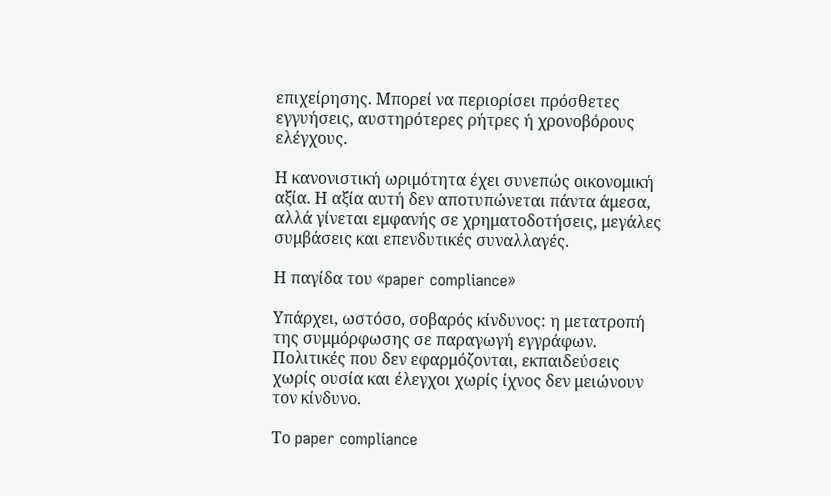επιχείρησης. Μπορεί να περιορίσει πρόσθετες εγγυήσεις, αυστηρότερες ρήτρες ή χρονοβόρους ελέγχους.

Η κανονιστική ωριμότητα έχει συνεπώς οικονομική αξία. Η αξία αυτή δεν αποτυπώνεται πάντα άμεσα, αλλά γίνεται εμφανής σε χρηματοδοτήσεις, μεγάλες συμβάσεις και επενδυτικές συναλλαγές.

Η παγίδα του «paper compliance»

Υπάρχει, ωστόσο, σοβαρός κίνδυνος: η μετατροπή της συμμόρφωσης σε παραγωγή εγγράφων. Πολιτικές που δεν εφαρμόζονται, εκπαιδεύσεις χωρίς ουσία και έλεγχοι χωρίς ίχνος δεν μειώνουν τον κίνδυνο.

Το paper compliance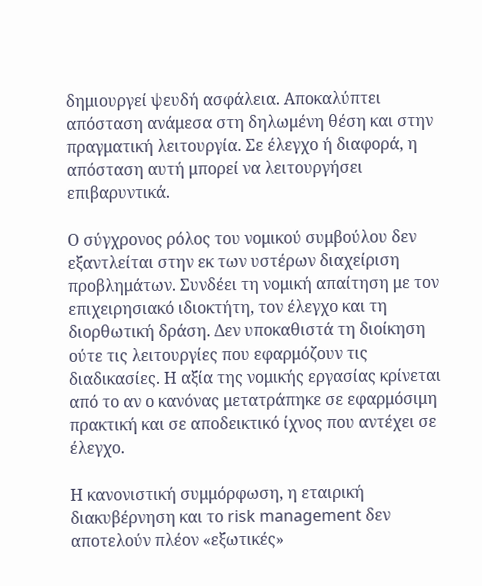δημιουργεί ψευδή ασφάλεια. Αποκαλύπτει απόσταση ανάμεσα στη δηλωμένη θέση και στην πραγματική λειτουργία. Σε έλεγχο ή διαφορά, η απόσταση αυτή μπορεί να λειτουργήσει επιβαρυντικά.

Ο σύγχρονος ρόλος του νομικού συμβούλου δεν εξαντλείται στην εκ των υστέρων διαχείριση προβλημάτων. Συνδέει τη νομική απαίτηση με τον επιχειρησιακό ιδιοκτήτη, τον έλεγχο και τη διορθωτική δράση. Δεν υποκαθιστά τη διοίκηση ούτε τις λειτουργίες που εφαρμόζουν τις διαδικασίες. Η αξία της νομικής εργασίας κρίνεται από το αν ο κανόνας μετατράπηκε σε εφαρμόσιμη πρακτική και σε αποδεικτικό ίχνος που αντέχει σε έλεγχο.

Η κανονιστική συμμόρφωση, η εταιρική διακυβέρνηση και το risk management δεν αποτελούν πλέον «εξωτικές»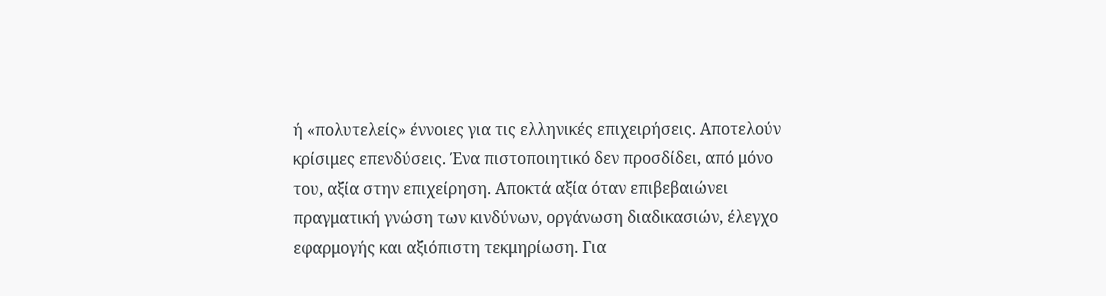ή «πολυτελείς» έννοιες για τις ελληνικές επιχειρήσεις. Αποτελούν κρίσιμες επενδύσεις. Ένα πιστοποιητικό δεν προσδίδει, από μόνο του, αξία στην επιχείρηση. Αποκτά αξία όταν επιβεβαιώνει πραγματική γνώση των κινδύνων, οργάνωση διαδικασιών, έλεγχο εφαρμογής και αξιόπιστη τεκμηρίωση. Για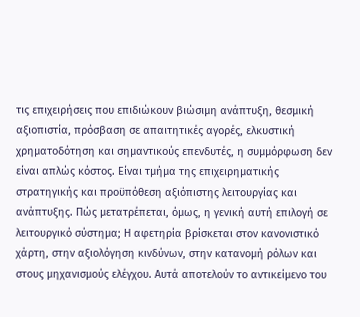τις επιχειρήσεις που επιδιώκουν βιώσιμη ανάπτυξη, θεσμική αξιοπιστία, πρόσβαση σε απαιτητικές αγορές, ελκυστική χρηματοδότηση και σημαντικούς επενδυτές, η συμμόρφωση δεν είναι απλώς κόστος. Είναι τμήμα της επιχειρηματικής στρατηγικής και προϋπόθεση αξιόπιστης λειτουργίας και ανάπτυξης. Πώς μετατρέπεται, όμως, η γενική αυτή επιλογή σε λειτουργικό σύστημα; Η αφετηρία βρίσκεται στον κανονιστικό χάρτη, στην αξιολόγηση κινδύνων, στην κατανομή ρόλων και στους μηχανισμούς ελέγχου. Αυτά αποτελούν το αντικείμενο του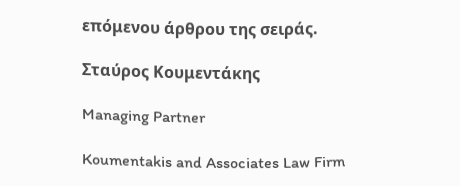επόμενου άρθρου της σειράς.

Σταύρος Κουμεντάκης

Managing Partner

Koumentakis and Associates Law Firm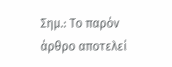Σημ.: Το παρόν άρθρο αποτελεί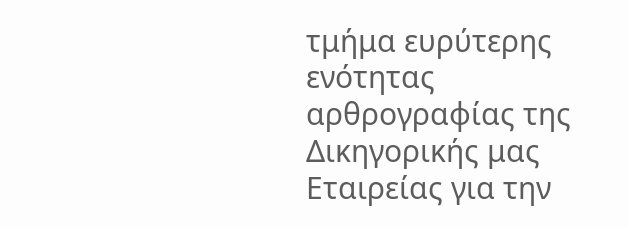τμήμα ευρύτερης ενότητας αρθρογραφίας της Δικηγορικής μας Εταιρείας για την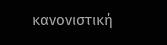κανονιστική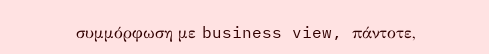συμμόρφωση με business view, πάντοτε,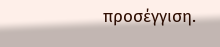προσέγγιση.